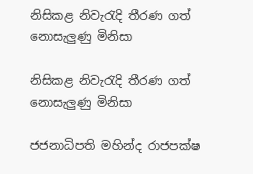නිසිකළ නිවැරැදි තීරණ ගත් නොසැලුණු මිනිසා

නිසිකළ නිවැරැදි තීරණ ගත් නොසැලුණු මිනිසා

ජජනාධිපති මහින්ද රාජපක්ෂ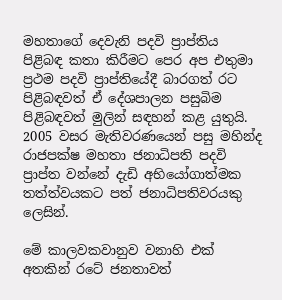මහතාගේ දෙවැනි පදවි ප්‍රාප්තිය පිළිබඳ කතා කිරීමට පෙර අප එතුමා ප්‍රථම පදවි ප්‍රාප්තියේදී බාරගත් රට පිළිබඳවත් ඒ දේශපාලන පසුබිම පිළිබඳවත් මුලින් සඳහන් කළ යුතුයි. 2005 වසර මැතිවරණයෙන් පසු මහින්ද රාජපක්ෂ මහතා ජනාධිපති පදවි ප්‍රාප්ත වන්නේ දැඩි අභියෝගාත්මක තත්ත්වයකට පත් ජනාධිපතිවරයකු ලෙසින්.

මේ කාලවකවානුව වනාහි එක් අතකින් රටේ ජනතාවත්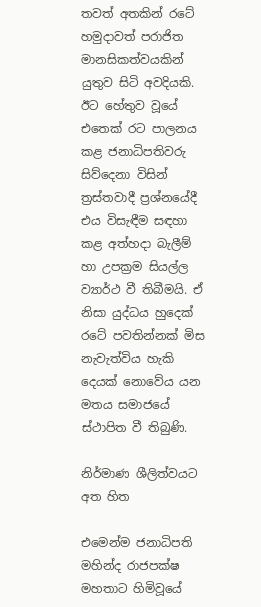තවත් අතකින් රටේ හමුදාවත් පරාජිත මානසිකත්වයකින් යුතුව සිටි අවදියකි. ඊට හේතුව වූයේ එතෙක් රට පාලනය කළ ජනාධිපතිවරු සිව්දෙනා විසින් ත්‍රස්තවාදී ප්‍රශ්නයේදී එය විසැඳීම සඳහා කළ අත්හදා බැලීම් හා උපක්‍රම සියල්ල ව්‍යාර්ථ වී තිබීමයි. ඒ නිසා යුද්ධය හුදෙක් රටේ පවතින්නක් මිස නැවැත්විය හැකි දෙයක් නොවේය යන මතය සමාජයේ ස්ථාපිත වී තිබුණි.

නිර්මාණ ශීලිත්වයට අත හිත

එමෙන්ම ජනාධිපති මහින්ද රාජපක්ෂ මහතාට හිමිවූයේ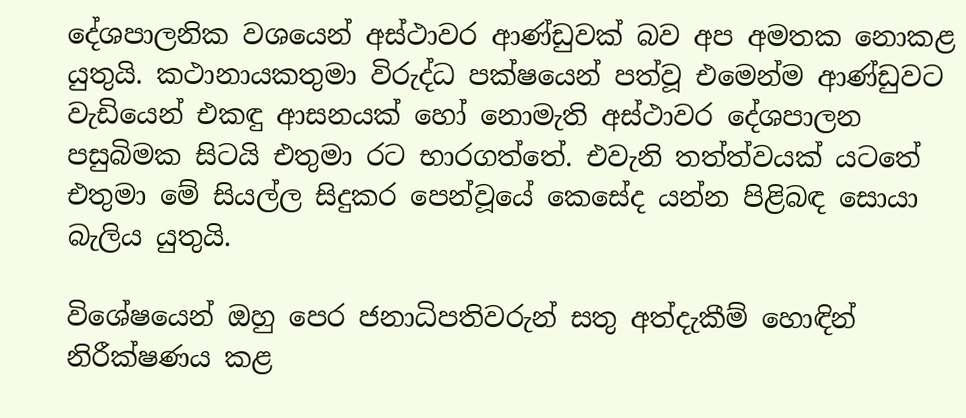දේශපාලනික වශයෙන් අස්ථාවර ආණ්ඩුවක් බව අප අමතක නොකළ යුතුයි. කථානායකතුමා විරුද්ධ පක්ෂයෙන් පත්වූ එමෙන්ම ආණ්ඩුවට වැඩියෙන් එකඳු ආසනයක් හෝ නොමැති අස්ථාවර දේශපාලන පසුබිමක සිටයි එතුමා රට භාරගත්තේ. එවැනි තත්ත්වයක් යටතේ එතුමා මේ සියල්ල සිදුකර පෙන්වූයේ කෙසේද යන්න පිළිබඳ සොයා බැලිය යුතුයි.

විශේෂයෙන් ඔහු පෙර ජනාධිපතිවරුන් සතු අත්දැකීම් හොඳින් නිරීක්ෂණය කළ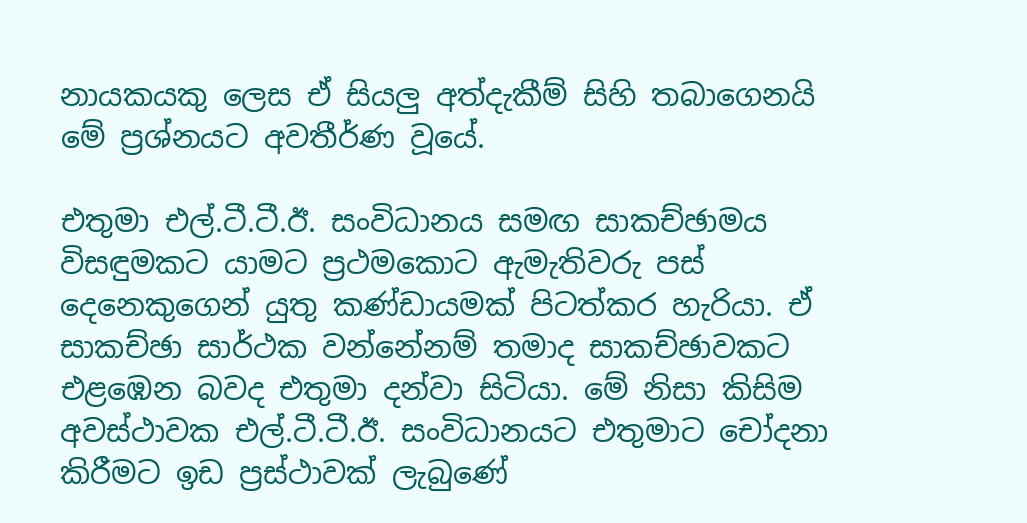නායකයකු ලෙස ඒ සියලු අත්දැකීම් සිහි තබාගෙනයි මේ ප්‍රශ්නයට අවතීර්ණ වූයේ.

එතුමා එල්.ටී.ටී.ඊ. සංවිධානය සමඟ සාකච්ඡාමය විසඳුමකට යාමට ප්‍රථමකොට ඇමැතිවරු පස් දෙනෙකුගෙන් යුතු කණ්ඩායමක් පිටත්කර හැරියා. ඒ සාකච්ඡා සාර්ථක වන්නේනම් තමාද සාකච්ඡාවකට එළඹෙන බවද එතුමා දන්වා සිටියා. මේ නිසා කිසිම අවස්ථාවක එල්.ටී.ටී.ඊ. සංවිධානයට එතුමාට චෝදනා කිරීමට ඉඩ ප්‍රස්ථාවක් ලැබුණේ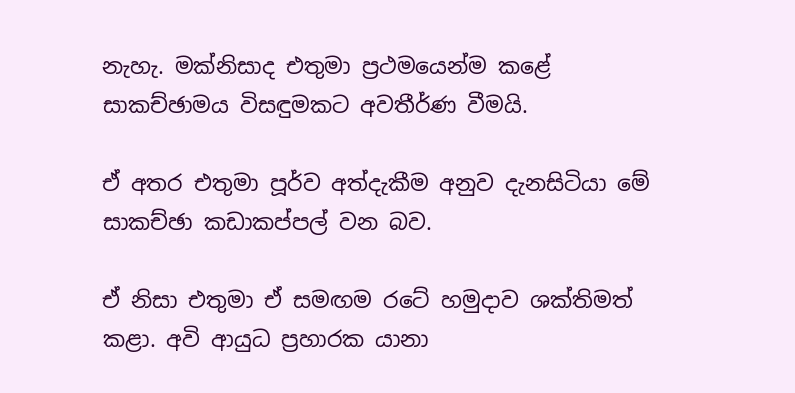නැහැ. මක්නිසාද එතුමා ප්‍රථමයෙන්ම කළේ සාකච්ඡාමය විසඳුමකට අවතීර්ණ වීමයි.

ඒ අතර එතුමා පූර්ව අත්දැකීම අනුව දැනසිටියා මේ සාකච්ඡා කඩාකප්පල් වන බව.

ඒ නිසා එතුමා ඒ සමඟම රටේ හමුදාව ශක්තිමත් කළා. අවි ආයුධ ප්‍රහාරක යානා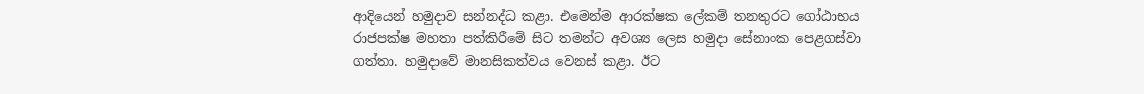ආදියෙන් හමුදාව සන්නද්ධ කළා. එමෙන්ම ආරක්ෂක ලේකම් තනතුරට ගෝඨාභය රාජපක්ෂ මහතා පත්කිරීමේ සිට තමන්ට අවශ්‍ය ලෙස හමුදා සේනාංක පෙළගස්වා ගත්තා. හමුදාවේ මානසිකත්වය වෙනස් කළා. ඊට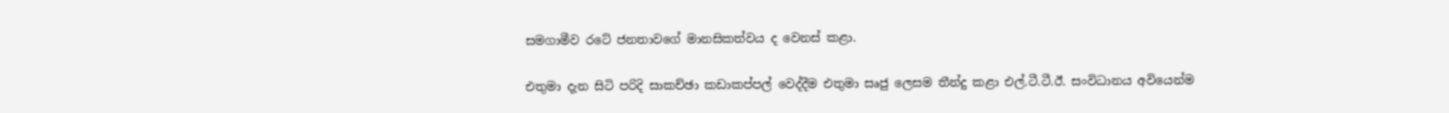සමගාමීව රටේ ජනතාවගේ මානසිකත්වය ද වෙනස් කළා.

එතුමා දැන සිටි පරිදි සාකච්ඡා කඩාකප්පල් වෙද්දීම එතුමා සෘජු ලෙසම තීන්දු කළා එල්.ටී.ටී.ඊ. සංවිධානය අවියෙන්ම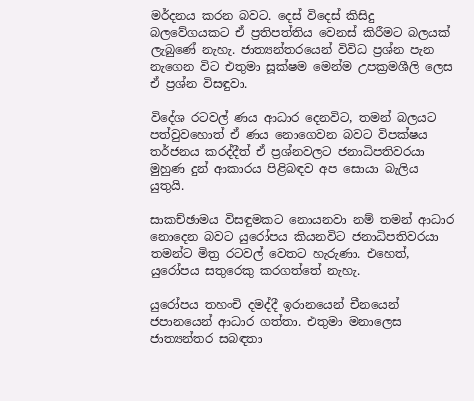මර්දනය කරන බවට. දෙස් විදෙස් කිසිදු බලවේගයකට ඒ ප්‍රතිපත්තිය වෙනස් කිරීමට බලයක් ලැබුණේ නැහැ. ජාත්‍යන්තරයෙන් විවිධ ප්‍රශ්න පැන නැගෙන විට එතුමා සූක්ෂම මෙන්ම උපක්‍රමශීලි ලෙස ඒ ප්‍රශ්න විසඳුවා.

විදේශ රටවල් ණය ආධාර දෙනවිට, තමන් බලයට පත්වුවහොත් ඒ ණය නොගෙවන බවට විපක්ෂය තර්ජනය කරද්දීත් ඒ ප්‍රශ්නවලට ජනාධිපතිවරයා මුහුණ දුන් ආකාරය පිළිබඳව අප සොයා බැලිය යුතුයි.

සාකච්ඡාමය විසඳුමකට නොයනවා නම් තමන් ආධාර නොදෙන බවට යුරෝපය කියනවිට ජනාධිපතිවරයා තමන්ට මිත්‍ර රටවල් වෙතට හැරුණා. එහෙත්, යුරෝපය සතුරෙකු කරගත්තේ නැහැ.

යුරෝපය තහංචි දමද්දී ඉරානයෙන් චීනයෙන් ජපානයෙන් ආධාර ගත්තා. එතුමා මනාලෙස ජාත්‍යන්තර සබඳතා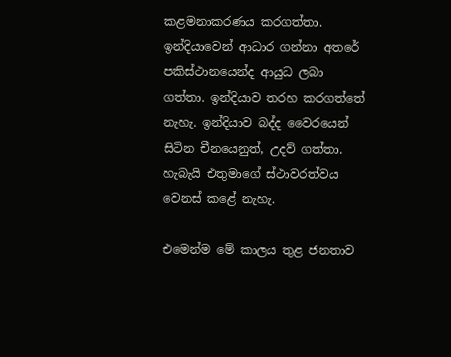කළමනාකරණය කරගත්තා. ඉන්දියාවෙන් ආධාර ගන්නා අතරේ පකිස්ථානයෙන්ද ආයුධ ලබා ගත්තා. ඉන්දියාව තරහ කරගත්තේ නැහැ. ඉන්දියාව බද්ද වෛරයෙන් සිටින චීනයෙනුත්, උදව් ගත්තා. හැබැයි එතුමාගේ ස්ථාවරත්වය වෙනස් කළේ නැහැ.

එමෙන්ම මේ කාලය තුළ ජනතාව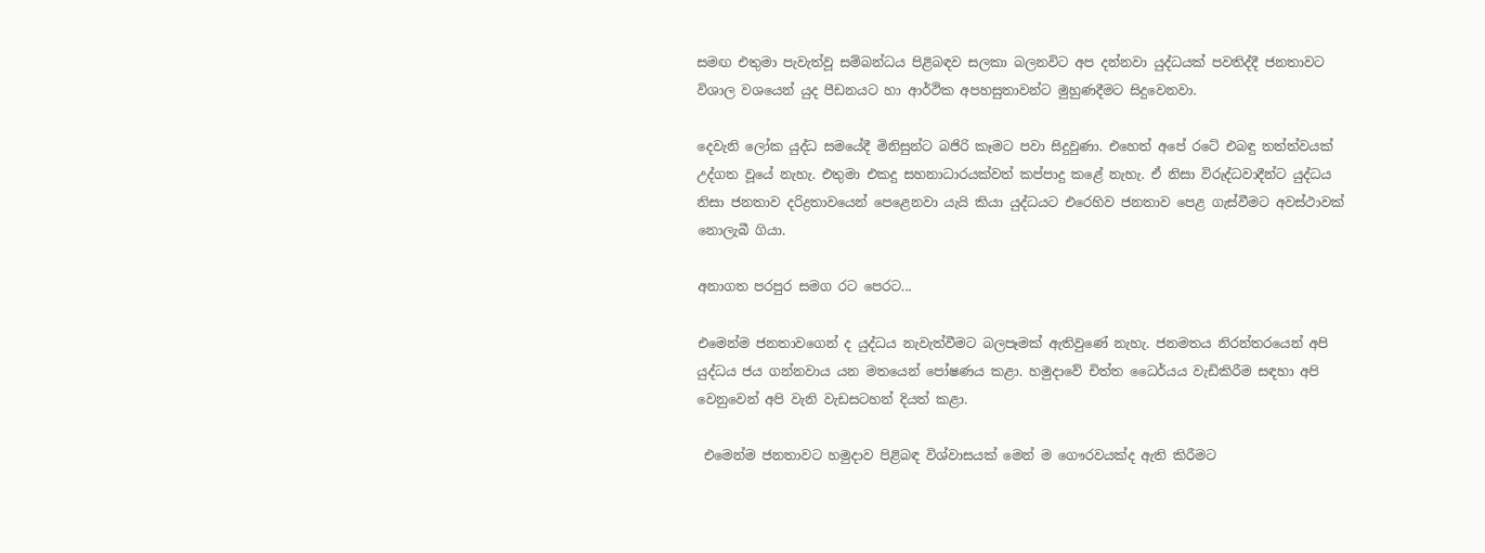සමඟ එතුමා පැවැත්වූ සම්බන්ධය පිළිබඳව සලකා බලනවිට අප දන්නවා යුද්ධයක් පවතිද්දී ජනතාවට විශාල වශයෙන් යුද පීඩනයට හා ආර්ථික අපහසුතාවන්ට මුහුණදීමට සිදුවෙනවා.

දෙවැනි ලෝක යුද්ධ සමයේදී මිනිසුන්ට බජිරි කෑමට පවා සිදුවුණා. එහෙත් අපේ රටේ එබඳු තත්ත්වයක් උද්ගත වූයේ නැහැ. එතුමා එකදු සහනාධාරයක්වත් කප්පාදු කළේ නැහැ. ඒ නිසා විරුද්ධවාදීන්ට යුද්ධය නිසා ජනතාව දරිද්‍රතාවයෙන් පෙළෙනවා යැයි කියා යුද්ධයට එරෙහිව ජනතාව පෙළ ගැස්වීමට අවස්ථාවක් නොලැබී ගියා.

අනාගත පරපුර සමග රට පෙරට...

එමෙන්ම ජනතාවගෙන් ද යුද්ධය නැවැත්වීමට බලපෑමක් ඇතිවුණේ නැහැ. ජනමතය නිරන්තරයෙන් අපි යුද්ධය ජය ගන්නවාය යන මතයෙන් පෝෂණය කළා. හමුදාවේ චිත්ත ධෛර්යය වැඩිකිරීම සඳහා අපි වෙනුවෙන් අපි වැනි වැඩසටහන් දියත් කළා.

 එමෙන්ම ජනතාවට හමුදාව පිළිබඳ විශ්වාසයක් මෙන් ම ගෞරවයක්ද ඇති කිරීමට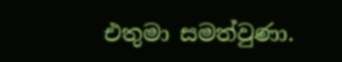එතුමා සමත්වුණා.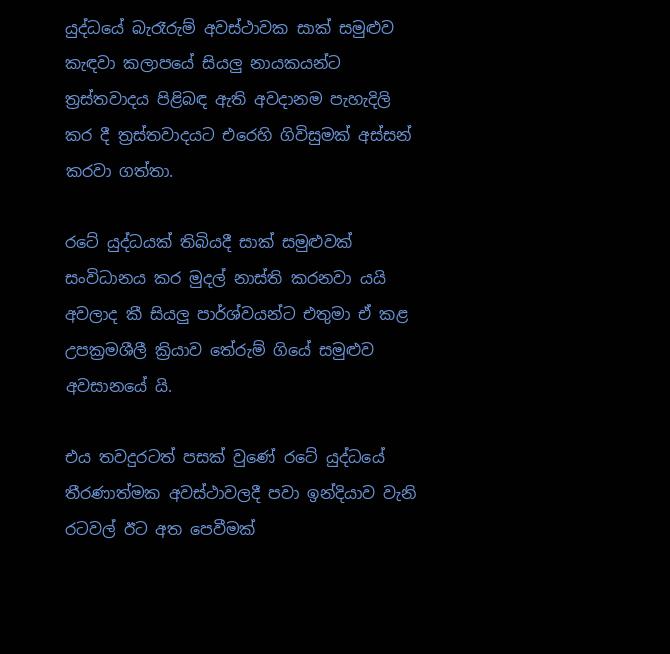යුද්ධයේ බැරෑරුම් අවස්ථාවක සාක් සමුළුව කැඳවා කලාපයේ සියලු නායකයන්ට ත්‍රස්තවාදය පිළිබඳ ඇති අවදානම පැහැදිලි කර දී ත්‍රස්තවාදයට එරෙහි ගිවිසුමක් අස්සන් කරවා ගත්තා.

රටේ යුද්ධයක් තිබියදී සාක් සමුළුවක් සංවිධානය කර මුදල් නාස්ති කරනවා යයි අවලාද කී සියලු පාර්ශ්වයන්ට එතුමා ඒ කළ උපක්‍රමශීලී ක්‍රියාව තේරුම් ගියේ සමුළුව අවසානයේ යි.

එය තවදුරටත් පසක් වුණේ රටේ යුද්ධයේ තීරණාත්මක අවස්ථාවලදී පවා ඉන්දියාව වැනි රටවල් ඊට අත පෙවීමක්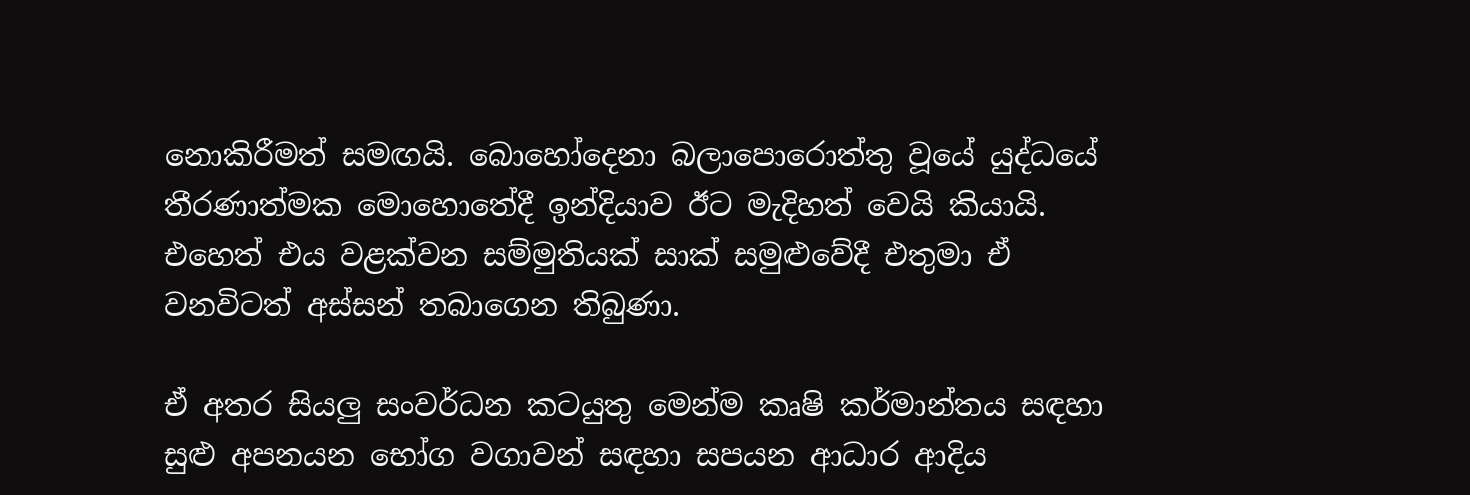නොකිරීමත් සමඟයි. බොහෝදෙනා බලාපොරොත්තු වූයේ යුද්ධයේ තීරණාත්මක මොහොතේදී ඉන්දියාව ඊට මැදිහත් වෙයි කියායි. එහෙත් එය වළක්වන සම්මුතියක් සාක් සමුළුවේදී එතුමා ඒ වනවිටත් අස්සන් තබාගෙන තිබුණා.

ඒ අතර සියලු සංවර්ධන කටයුතු මෙන්ම කෘෂි කර්මාන්තය සඳහා සුළු අපනයන භෝග වගාවන් සඳහා සපයන ආධාර ආදිය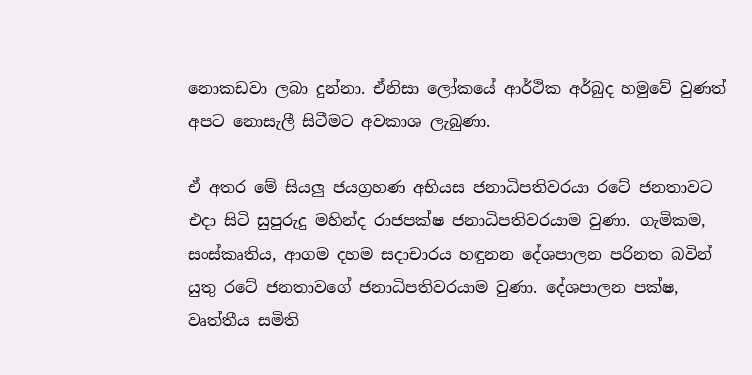නොකඩවා ලබා දුන්නා. ඒනිසා ලෝකයේ ආර්ථික අර්බුද හමුවේ වුණත් අපට නොසැලී සිටීමට අවකාශ ලැබුණා.

ඒ අතර මේ සියලු ජයග්‍රහණ අභියස ජනාධිපතිවරයා රටේ ජනතාවට එදා සිටි සුපුරුදු මහින්ද රාජපක්ෂ ජනාධිපතිවරයාම වුණා. ගැමිකම, සංස්කෘතිය, ආගම දහම සදාචාරය හඳුනන දේශපාලන පරිනත බවින් යුතු රටේ ජනතාවගේ ජනාධිපතිවරයාම වුණා. දේශපාලන පක්ෂ, වෘත්තීය සමිති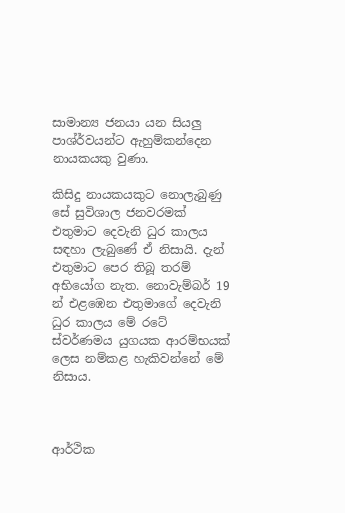සාමාන්‍ය ජනයා යන සියලු පාශ්ර්වයන්ට ඇහුම්කන්දෙන නායකයකු වුණා.

කිසිදු නායකයකුට නොලැබුණු සේ සුවිශාල ජනවරමක් එතුමාට දෙවැනි ධුර කාලය සඳහා ලැබුණේ ඒ නිසායි. දැන් එතුමාට පෙර තිබූ තරම් අභියෝග නැත. නොවැම්බර් 19 න් එළඹෙන එතුමාගේ දෙවැනි ධුර කාලය මේ රටේ ස්වර්ණමය යුගයක ආරම්භයක් ලෙස නම්කළ හැකිවන්නේ මේ නිසාය.



ආර්ථික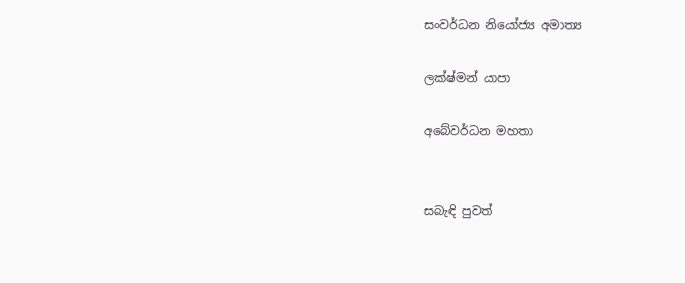සංවර්ධන නියෝජ්‍ය අමාත්‍ය

ලක්ෂ්මන් යාපා

අබේවර්ධන මහතා


සබැඳි පුවත්